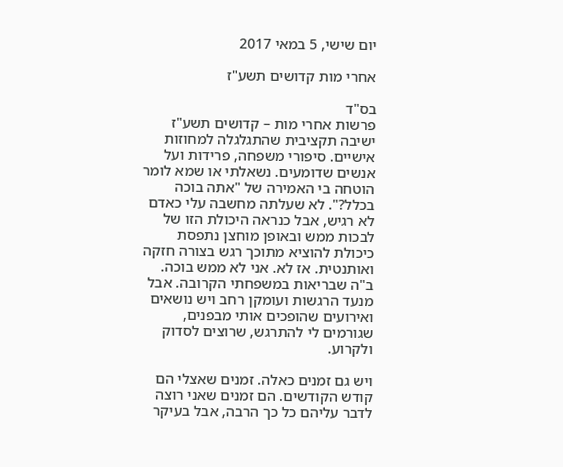יום שישי, 5 במאי 2017

אחרי מות קדושים תשע"ז

בס"ד
פרשות אחרי מות – קדושים תשע"ז
ישיבה תקציבית שהתגלגלה למחוזות אישיים. סיפורי משפחה, פרידות ועל אנשים שדומעים. נשאלתי או שמא לומר הוטחה בי האמירה של "אתה בוכה בכלל?". לא שעלתה מחשבה עלי כאדם לא רגיש, אבל כנראה היכולת הזו של לבכות ממש ובאופן מוחצן נתפסת כיכולת להוציא מתוכך רגש בצורה חזקה ואותנטית. אז לא. אני לא ממש בוכה. ב"ה שבריאות במשפחתי הקרובה. אבל מנעד הרגשות ועומקן רחב ויש נושאים ואירועים שהופכים אותי מבפנים, שגורמים לי להתרגש, שרוצים לסדוק ולקרוע.

ויש גם זמנים כאלה. זמנים שאצלי הם קודש הקודשים. הם זמנים שאני רוצה לדבר עליהם כל כך הרבה, אבל בעיקר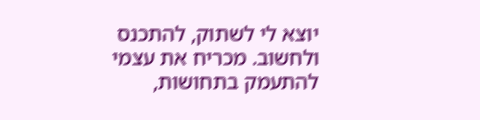יוצא לי לשתוק, להתכנס ולחשוב. מכריח את עצמי להתעמק בתחושות,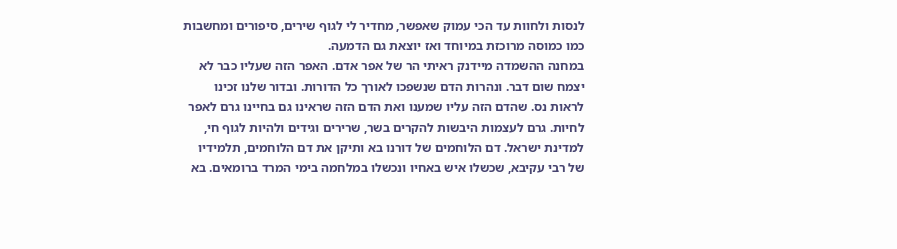לנסות ולחוות עד הכי עמוק שאפשר, מחדיר לי לגוף שירים, סיפורים ומחשבות כמו כמוסה מרוכזת במיוחד ואז יוצאת גם הדמעה.
במחנה ההשמדה מיידנק ראיתי הר של אפר אדם. האפר הזה שעליו כבר לא יצמח שום דבר. ונהרות הדם שנשפכו לאורך כל הדורות. ובדור שלנו זכינו לראות נס. שהדם הזה עליו שמענו ואת הדם הזה שראינו גם בחיינו גרם לאפר לחיות. גרם לעצמות היבשות להקרים בשר, שרירים וגידים ולהיות לגוף חי, למדינת ישראל. דם הלוחמים של דורנו בא ותיקן את דם הלוחמים, תלמידיו של רבי עקיבא, שכשלו איש באחיו ונכשלו במלחמה בימי המרד ברומאים. בא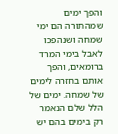והפך ימים שמהתורה הם ימי שמחה ושנהפכו לאבל בימי המרד ברומאים, והפך אותם בחזרה לימים של שמחה. ימים של הלל שלם הנאמר רק בימים בהם יש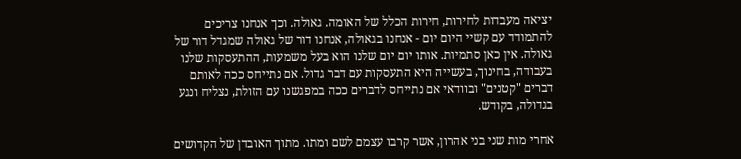יציאה מעבדות לחירות, חירות הכלל של האומה. גאולה. וכך אנחנו צריכים להתמודד עם קשיי היום יום - אנחנו בגאולה, אנחנו דור של גאולה שמגדל דור של גאולה. אין כאן סתמיות. אותו יום יום שלנו הוא בעל משמעות, ההתעסקות שלנו בעבודה, בחינוך, בעשייה היא התעסקות עם דבר גדול. אם נתייחס ככה לאותם דברים "קטנים" ובוודאי אם נתייחס לדברים ככה במפגשנו עם הזולת, נצליח ונגע בגדולה, בקודש.

אחרי מות שני בני אהרון, אשר קרבו עצמם לשם ומתו. מתוך האובדן של הקדושים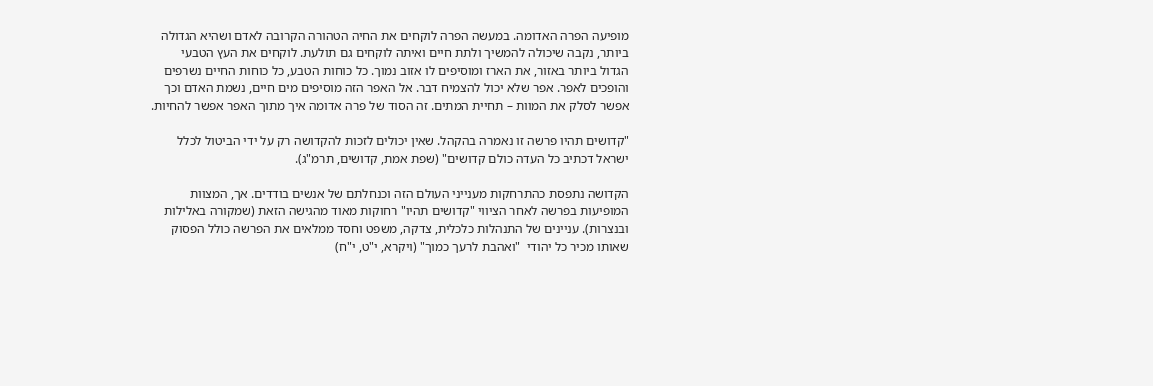מופיעה הפרה האדומה. במעשה הפרה לוקחים את החיה הטהורה הקרובה לאדם ושהיא הגדולה ביותר, נקבה שיכולה להמשיך ולתת חיים ואיתה לוקחים גם תולעת. לוקחים את העץ הטבעי הגדול ביותר באזור, את הארז ומוסיפים לו אזוב נמוך. כל כוחות הטבע, כל כוחות החיים נשרפים והופכים לאפר. אפר שלא יכול להצמיח דבר. אל האפר הזה מוסיפים מים חיים, נשמת האדם וכך אפשר לסלק את המוות – תחיית המתים. זה הסוד של פרה אדומה איך מתוך האפר אפשר להחיות.

"קדושים תהיו פרשה זו נאמרה בהקהל. שאין יכולים לזכות להקדושה רק על ידי הביטול לכלל ישראל דכתיב כל העדה כולם קדושים" (שפת אמת, קדושים, תרמ"ג).

הקדושה נתפסת כהתרחקות מענייני העולם הזה וכנחלתם של אנשים בודדים. אך, המצוות המופיעות בפרשה לאחר הציווי "קדושים תהיו" רחוקות מאוד מהגישה הזאת (שמקורה באלילות ובנצרות). עניינים של התנהלות כלכלית, צדקה, משפט וחסד ממלאים את הפרשה כולל הפסוק שאותו מכיר כל יהודי  "ואהבת לרעך כמוך" (ויקרא, י"ט, י"ח)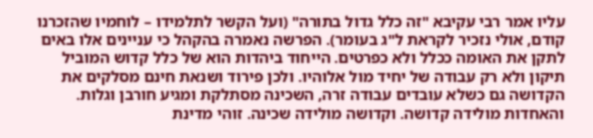עליו אמר רבי עקיבא "זה כלל גדול בתורה" (ועל הקשר לתלמידו – לוחמיו שהזכרנו קודם, אולי נזכיר לקראת ל"ג בעומר). הפרשה נאמרה בהקהל כי עניינים אלו באים לתקן את האומה ככלל ולא כפרטים. הייחוד ביהדות הוא של כלל קדוש המוביל תיקון ולא רק עבודה של יחיד מול אלוהיו. ולכן פירוד ושנאת חינם מסלקים את הקדושה גם כשלא עובדים עבודה זרה, השכינה מסתלקת ומגיע חורבן וגלות.
והאחדות מולידה קדושה. וקדושה מולידה שכינה. זוהי מדינת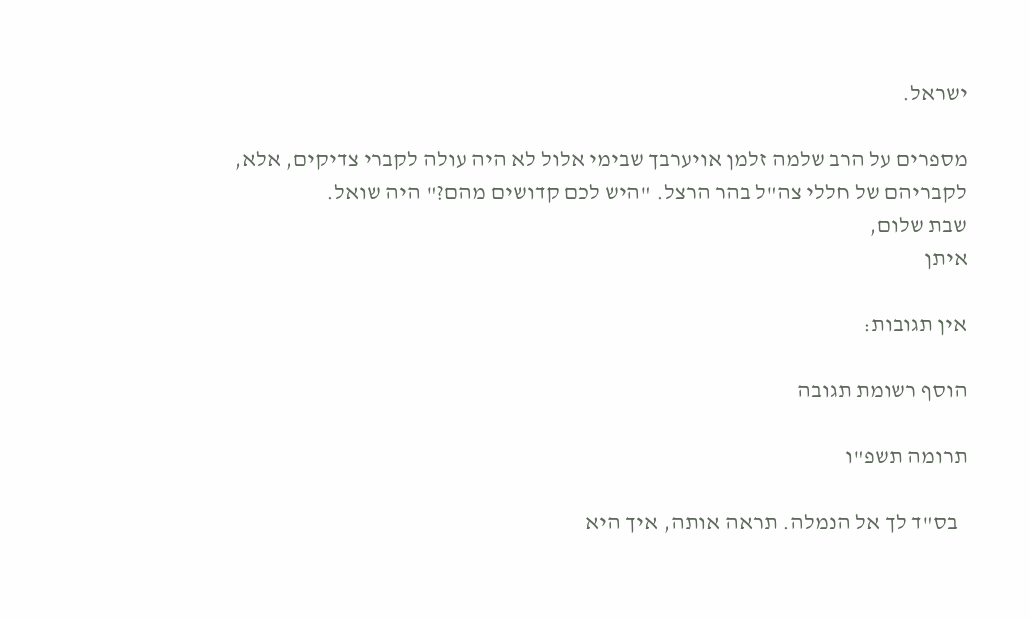ישראל.

מספרים על הרב שלמה זלמן אויערבך שבימי אלול לא היה עולה לקברי צדיקים, אלא, לקבריהם של חללי צה"ל בהר הרצל. "היש לכם קדושים מהם?" היה שואל.
שבת שלום,
איתן

אין תגובות:

הוסף רשומת תגובה

תרומה תשפ"ו

  בס"ד לך אל הנמלה. תראה אותה, איך היא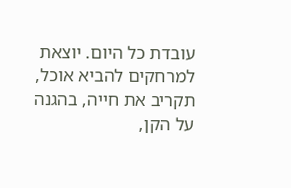עובדת כל היום. יוצאת למרחקים להביא אוכל, תקריב את חייה, בהגנה על הקן,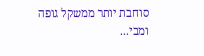סוחבת יותר ממשקל גופה ומבי...